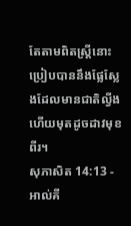តែតាមពិតស្ត្រីនោះប្រៀបបាននឹងផ្លែស្លែងដែលមានជាតិល្វីង ហើយមុតដូចដាវមុខពីរ។
សុភាសិត 14:13 - អាល់គី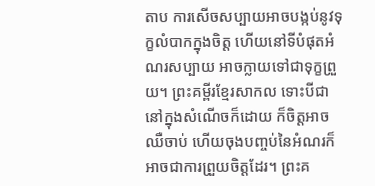តាប ការសើចសប្បាយអាចបង្កប់នូវទុក្ខលំបាកក្នុងចិត្ត ហើយនៅទីបំផុតអំណរសប្បាយ អាចក្លាយទៅជាទុក្ខព្រួយ។ ព្រះគម្ពីរខ្មែរសាកល ទោះបីជានៅក្នុងសំណើចក៏ដោយ ក៏ចិត្តអាចឈឺចាប់ ហើយចុងបញ្ចប់នៃអំណរក៏អាចជាការព្រួយចិត្តដែរ។ ព្រះគ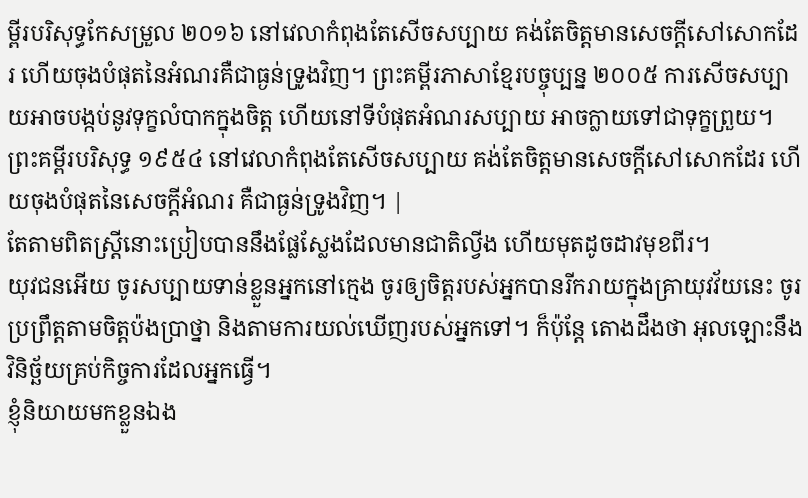ម្ពីរបរិសុទ្ធកែសម្រួល ២០១៦ នៅវេលាកំពុងតែសើចសប្បាយ គង់តែចិត្តមានសេចក្ដីសៅសោកដែរ ហើយចុងបំផុតនៃអំណរគឺជាធ្ងន់ទ្រូងវិញ។ ព្រះគម្ពីរភាសាខ្មែរបច្ចុប្បន្ន ២០០៥ ការសើចសប្បាយអាចបង្កប់នូវទុក្ខលំបាកក្នុងចិត្ត ហើយនៅទីបំផុតអំណរសប្បាយ អាចក្លាយទៅជាទុក្ខព្រួយ។ ព្រះគម្ពីរបរិសុទ្ធ ១៩៥៤ នៅវេលាកំពុងតែសើចសប្បាយ គង់តែចិត្តមានសេចក្ដីសៅសោកដែរ ហើយចុងបំផុតនៃសេចក្ដីអំណរ គឺជាធ្ងន់ទ្រូងវិញ។ |
តែតាមពិតស្ត្រីនោះប្រៀបបាននឹងផ្លែស្លែងដែលមានជាតិល្វីង ហើយមុតដូចដាវមុខពីរ។
យុវជនអើយ ចូរសប្បាយទាន់ខ្លួនអ្នកនៅក្មេង ចូរឲ្យចិត្តរបស់អ្នកបានរីករាយក្នុងគ្រាយុវវ័យនេះ ចូរប្រព្រឹត្តតាមចិត្តប៉ងប្រាថ្នា និងតាមការយល់ឃើញរបស់អ្នកទៅ។ ក៏ប៉ុន្តែ តោងដឹងថា អុលឡោះនឹងវិនិច្ឆ័យគ្រប់កិច្ចការដែលអ្នកធ្វើ។
ខ្ញុំនិយាយមកខ្លួនឯង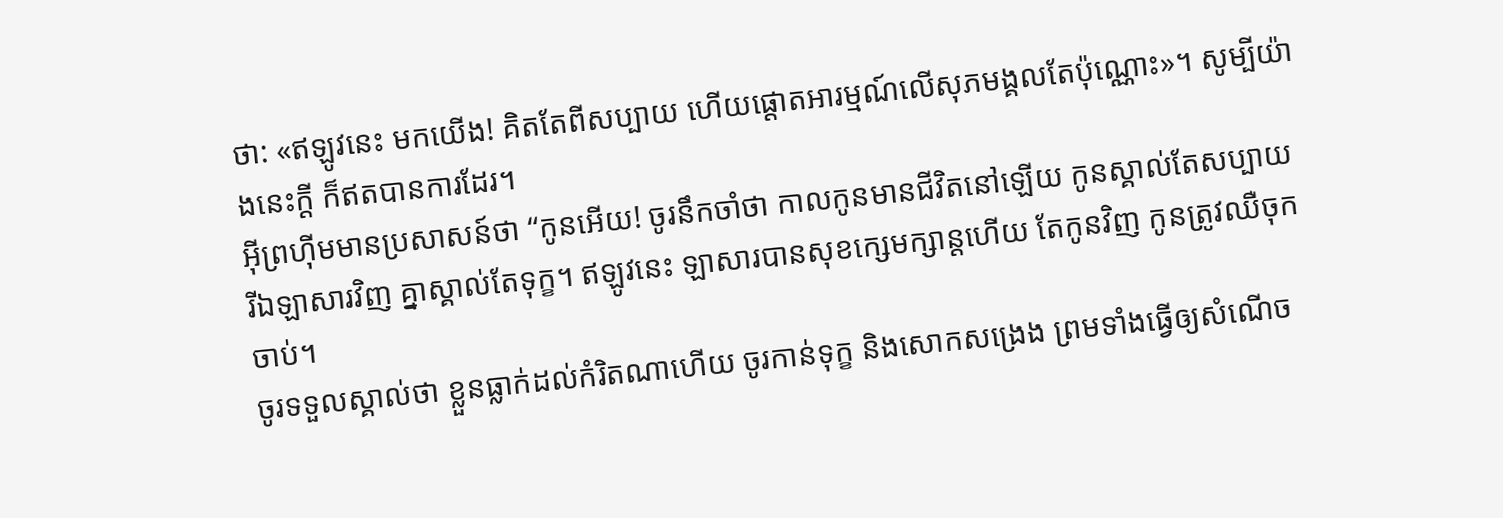ថា: «ឥឡូវនេះ មកយើង! គិតតែពីសប្បាយ ហើយផ្ដោតអារម្មណ៍លើសុភមង្គលតែប៉ុណ្ណោះ»។ សូម្បីយ៉ាងនេះក្ដី ក៏ឥតបានការដែរ។
អ៊ីព្រហ៊ីមមានប្រសាសន៍ថា “កូនអើយ! ចូរនឹកចាំថា កាលកូនមានជីវិតនៅឡើយ កូនស្គាល់តែសប្បាយ រីឯឡាសារវិញ គ្នាស្គាល់តែទុក្ខ។ ឥឡូវនេះ ឡាសារបានសុខក្សេមក្សាន្ដហើយ តែកូនវិញ កូនត្រូវឈឺចុកចាប់។
ចូរទទួលស្គាល់ថា ខ្លួនធ្លាក់ដល់កំរិតណាហើយ ចូរកាន់ទុក្ខ និងសោកសង្រេង ព្រមទាំងធ្វើឲ្យសំណើច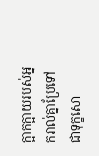ក្អាកក្អាយរបស់អ្នករាល់គ្នាប្រែទៅជាទុក្ខសោ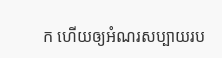ក ហើយឲ្យអំណរសប្បាយរប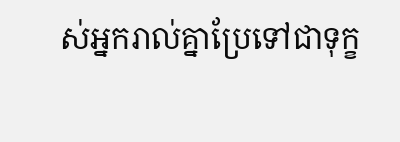ស់អ្នករាល់គ្នាប្រែទៅជាទុក្ខ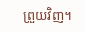ព្រួយវិញ។